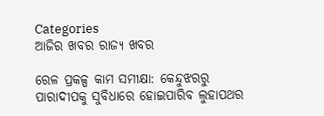Categories
ଆଜିର ଖବର ରାଜ୍ୟ ଖବର

ରେଳ ପ୍ରକଳ୍ପ କାମ ସମୀକ୍ଷା: କେନ୍ଦୁଝରରୁ ପାରାଦୀପକୁ ସୁବିଧାରେ ହୋଇପାରିବ ଲୁହାପଥର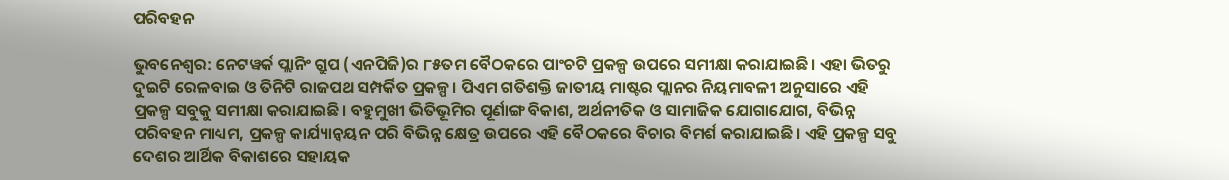ପରିବହନ

ଭୁବନେଶ୍ଵର: ନେଟୱର୍କ ପ୍ଲାନିଂ ଗ୍ରୁପ (ଏନପିଜି)ର ୮୫ତମ ବୈଠକରେ ପାଂଚଟି ପ୍ରକଳ୍ପ ଉପରେ ସମୀକ୍ଷା କରାଯାଇଛି। ଏହା ଭିତରୁ ଦୁଇଟି ରେଳବାଇ ଓ ତିନିଟି ରାଜପଥ ସମ୍ପର୍କିତ ପ୍ରକଳ୍ପ। ପିଏମ ଗତିଶକ୍ତି ଜାତୀୟ ମାଷ୍ଟର ପ୍ଲାନର ନିୟମାବଳୀ ଅନୁସାରେ ଏହି ପ୍ରକଳ୍ପ ସବୁକୁ ସମୀକ୍ଷା କରାଯାଇଛି। ବହୁମୁଖୀ ଭିତିଭୂମିର ପୂର୍ଣାଙ୍ଗ ବିକାଶ, ଅର୍ଥନୀତିକ ଓ ସାମାଜିକ ଯୋଗାଯୋଗ, ବିଭିନ୍ନ ପରିବହନ ମାଧ୍ୟମ, ପ୍ରକଳ୍ପ କାର୍ଯ୍ୟାନ୍ୱୟନ ପରି ବିଭିନ୍ନ କ୍ଷେତ୍ର ଉପରେ ଏହି ବୈଠକରେ ବିଚାର ବିମର୍ଶ କରାଯାଇଛି। ଏହି ପ୍ରକଳ୍ପ ସବୁ ଦେଶର ଆର୍ଥିକ ବିକାଶରେ ସହାୟକ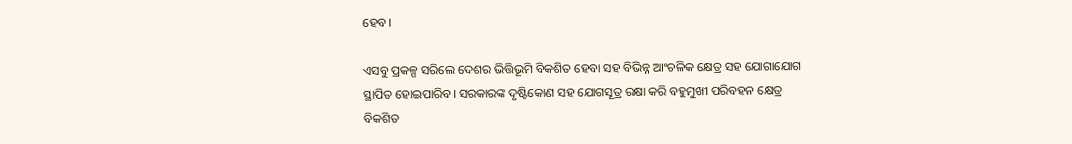ହେବ।

ଏସବୁ ପ୍ରକଳ୍ପ ସରିଲେ ଦେଶର ଭିତ୍ତିଭୂମି ବିକଶିତ ହେବା ସହ ବିଭିନ୍ନ ଆଂଚଳିକ କ୍ଷେତ୍ର ସହ ଯୋଗାଯୋଗ ସ୍ଥାପିତ ହୋଇପାରିବ। ସରକାରଙ୍କ ଦୃଷ୍ଟିକୋଣ ସହ ଯୋଗସୂତ୍ର ରକ୍ଷା କରି ବହୁମୁଖୀ ପରିବହନ କ୍ଷେତ୍ର ବିକଶିତ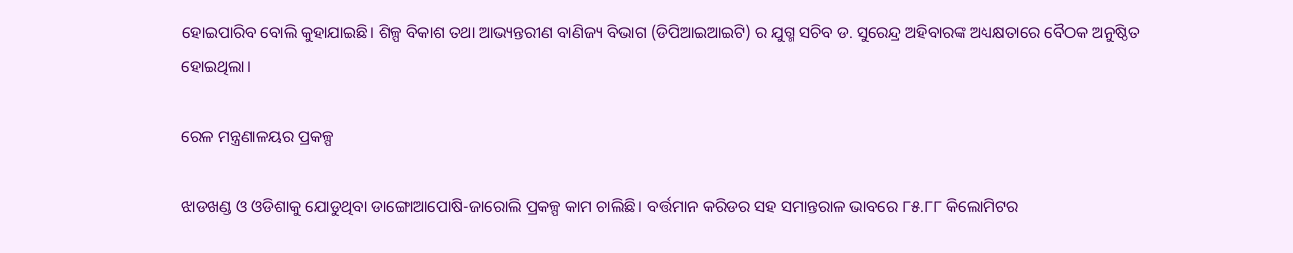ହୋଇପାରିବ ବୋଲି କୁହାଯାଇଛି। ଶିଳ୍ପ ବିକାଶ ତଥା ଆଭ୍ୟନ୍ତରୀଣ ବାଣିଜ୍ୟ ବିଭାଗ (ଡିପିଆଇଆଇଟି) ର ଯୁଗ୍ମ ସଚିବ ଡ. ସୁରେନ୍ଦ୍ର ଅହିବାରଙ୍କ ଅଧ୍ୟକ୍ଷତାରେ ବୈଠକ ଅନୁଷ୍ଠିତ ହୋଇଥିଲା।

ରେଳ ମନ୍ତ୍ରଣାଳୟର ପ୍ରକଳ୍ପ

ଝାଡଖଣ୍ଡ ଓ ଓଡିଶାକୁ ଯୋଡୁଥିବା ଡାଙ୍ଗୋଆପୋଷି-ଜାରୋଲି ପ୍ରକଳ୍ପ କାମ ଚାଲିଛି। ବର୍ତ୍ତମାନ କରିଡର ସହ ସମାନ୍ତରାଳ ଭାବରେ ୮୫.୮୮ କିଲୋମିଟର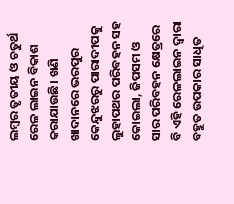ଲମ୍ବର ତୃତୀୟ ଓ ଚତୁର୍ଥ ରେଳ ଲାଇନ ବିକାଶ କରାଯାଉଛି। ଖଣି ଖାଦାନରେ ଭରପୁର କେନ୍ଦୁଝରରୁ ପାରାଦୀପକୁ ଲୁହାପଥର ପରିବହନ ସହ କୋଇଲା, ଜିପସମ ଓ ସାର ପରିବହନ କ୍ଷେତ୍ରରେ ବି ଏହି ରେଳଲାଇନ ଦ୍ୱାରା ବହୁତ ଉପକାର ସାଧିତ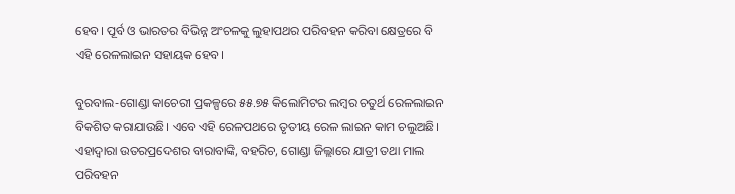ହେବ। ପୂର୍ବ ଓ ଭାରତର ବିଭିନ୍ନ ଅଂଚଳକୁ ଲୁହାପଥର ପରିବହନ କରିବା କ୍ଷେତ୍ରରେ ବି ଏହି ରେଳଲାଇନ ସହାୟକ ହେବ।

ବୁରବାଲ-ଗୋଣ୍ଡା କାଚେରୀ ପ୍ରକଳ୍ପରେ ୫୫.୭୫ କିଲୋମିଟର ଲମ୍ବର ଚତୁର୍ଥ ରେଳଲାଇନ ବିକଶିତ କରାଯାଉଛି। ଏବେ ଏହି ରେଳପଥରେ ତୃତୀୟ ରେଳ ଲାଇନ କାମ ଚଲୁଅଛି। ଏହାଦ୍ୱାରା ଉତରପ୍ରଦେଶର ବାରାବାଙ୍କି, ବହରିଚ, ଗୋଣ୍ଡା ଜିଲ୍ଲାରେ ଯାତ୍ରୀ ତଥା ମାଲ ପରିବହନ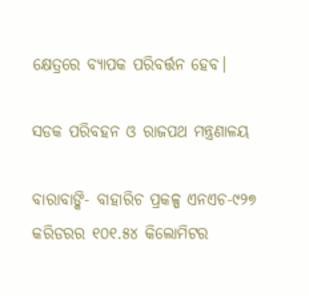କ୍ଷେତ୍ରରେ ବ୍ୟାପକ ପରିବର୍ତ୍ତନ ହେବ।

ସଡକ ପରିବହନ ଓ ରାଜପଥ ମନ୍ତ୍ରଣାଳୟ

ବାରାବାଙ୍କି- ବାହାରିଚ ପ୍ରକଳ୍ପ ଏନଏଚ-୯୨୭ କରିଡରର ୧୦୧.୫୪ କିଲୋମିଟର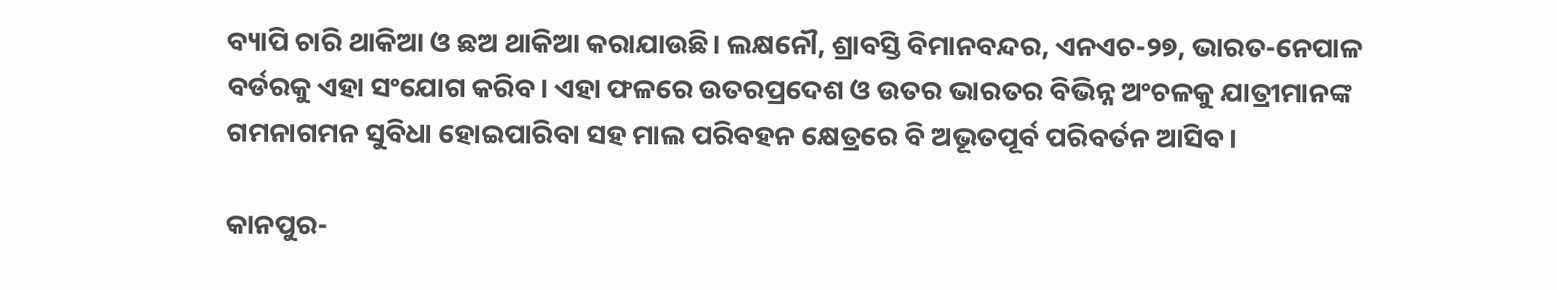ବ୍ୟାପି ଚାରି ଥାକିଆ ଓ ଛଅ ଥାକିଆ କରାଯାଉଛି। ଲକ୍ଷନୌ, ଶ୍ରାବସ୍ତି ବିମାନବନ୍ଦର, ଏନଏଚ-୨୭, ଭାରତ-ନେପାଳ ବର୍ଡରକୁ ଏହା ସଂଯୋଗ କରିବ। ଏହା ଫଳରେ ଉତରପ୍ରଦେଶ ଓ ଉତର ଭାରତର ବିଭିନ୍ନ ଅଂଚଳକୁ ଯାତ୍ରୀମାନଙ୍କ ଗମନାଗମନ ସୁବିଧା ହୋଇପାରିବା ସହ ମାଲ ପରିବହନ କ୍ଷେତ୍ରରେ ବି ଅଭୂତପୂର୍ବ ପରିବର୍ତନ ଆସିବ।

କାନପୁର-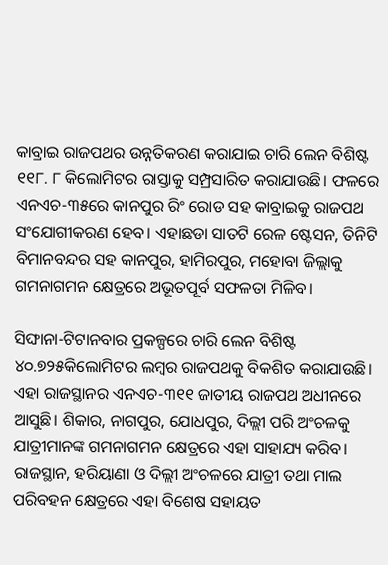କାବ୍ରାଇ ରାଜପଥର ଉନ୍ନତିକରଣ କରାଯାଇ ଚାରି ଲେନ ବିଶିଷ୍ଟ ୧୧୮. ୮ କିଲୋମିଟର ରାସ୍ତାକୁ ସମ୍ପ୍ରସାରିତ କରାଯାଉଛି। ଫଳରେ ଏନଏଚ-୩୫ରେ କାନପୁର ରିଂ ରୋଡ ସହ କାବ୍ରାଇକୁ ରାଜପଥ ସଂଯୋଗୀକରଣ ହେବ। ଏହାଛଡା ସାତଟି ରେଳ ଷ୍ଟେସନ, ତିନିଟି ବିମାନବନ୍ଦର ସହ କାନପୁର, ହାମିରପୁର, ମହୋବା ଜିଲ୍ଲାକୁ ଗମନାଗମନ କ୍ଷେତ୍ରରେ ଅଭୂତପୂର୍ବ ସଫଳତା ମିଳିବ।

ସିଙ୍ଘାନା-ଟିଟାନବାର ପ୍ରକଳ୍ପରେ ଚାରି ଲେନ ବିଶିଷ୍ଟ ୪୦.୭୨୫କିଲୋମିଟର ଲମ୍ବର ରାଜପଥକୁ ବିକଶିତ କରାଯାଉଛି। ଏହା ରାଜସ୍ଥାନର ଏନଏଚ-୩୧୧ ଜାତୀୟ ରାଜପଥ ଅଧୀନରେ ଆସୁଛି। ଶିକାର, ନାଗପୁର, ଯୋଧପୁର, ଦିଲ୍ଲୀ ପରି ଅଂଚଳକୁ ଯାତ୍ରୀମାନଙ୍କ ଗମନାଗମନ କ୍ଷେତ୍ରରେ ଏହା ସାହାଯ୍ୟ କରିବ। ରାଜସ୍ଥାନ, ହରିୟାଣା ଓ ଦିଲ୍ଲୀ ଅଂଚଳରେ ଯାତ୍ରୀ ତଥା ମାଲ ପରିବହନ କ୍ଷେତ୍ରରେ ଏହା ବିଶେଷ ସହାୟତ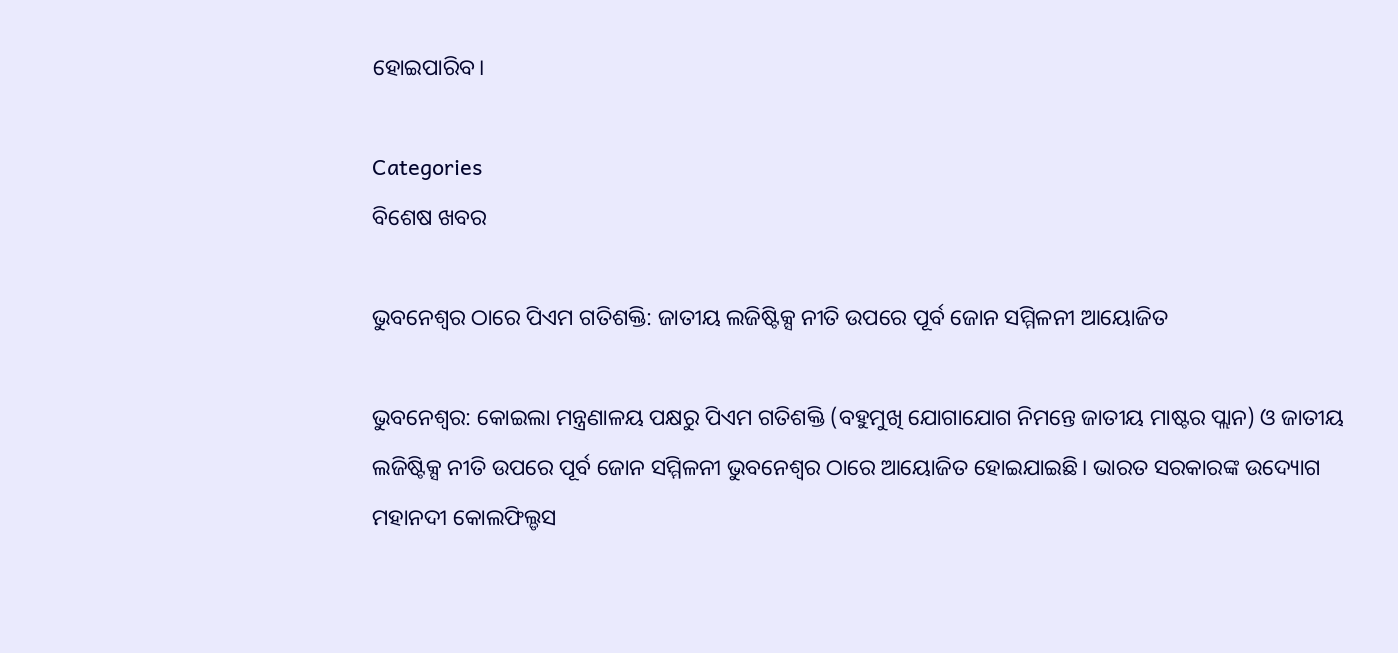ହୋଇପାରିବ।

Categories
ବିଶେଷ ଖବର

ଭୁବନେଶ୍ବର ଠାରେ ପିଏମ ଗତିଶକ୍ତି: ଜାତୀୟ ଲଜିଷ୍ଟିକ୍ସ ନୀତି ଉପରେ ପୂର୍ବ ଜୋନ ସମ୍ମିଳନୀ ଆୟୋଜିତ

ଭୁବନେଶ୍ବର: କୋଇଲା ମନ୍ତ୍ରଣାଳୟ ପକ୍ଷରୁ ପିଏମ ଗତିଶକ୍ତି (ବହୁମୁଖି ଯୋଗାଯୋଗ ନିମନ୍ତେ ଜାତୀୟ ମାଷ୍ଟର ପ୍ଲାନ) ଓ ଜାତୀୟ ଲଜିଷ୍ଟିକ୍ସ ନୀତି ଉପରେ ପୂର୍ବ ଜୋନ ସମ୍ମିଳନୀ ଭୁବନେଶ୍ବର ଠାରେ ଆୟୋଜିତ ହୋଇଯାଇଛି। ଭାରତ ସରକାରଙ୍କ ଉଦ୍ୟୋଗ ମହାନଦୀ କୋଲଫିଲ୍ଡସ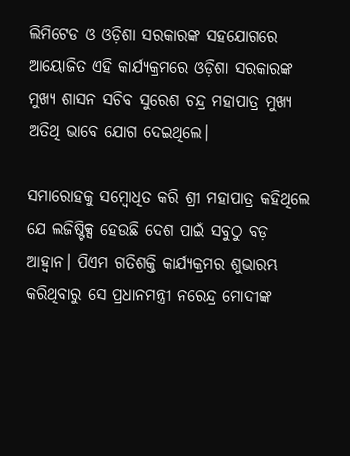ଲିମିଟେଡ ଓ ଓଡ଼ିଶା ସରକାରଙ୍କ ସହଯୋଗରେ ଆୟୋଜିତ ଏହି କାର୍ଯ୍ୟକ୍ରମରେ ଓଡ଼ିଶା ସରକାରଙ୍କ ମୁଖ୍ୟ ଶାସନ ସଚିବ ସୁରେଶ ଚନ୍ଦ୍ର ମହାପାତ୍ର ମୁଖ୍ୟ ଅତିଥି ଭାବେ ଯୋଗ ଦେଇଥିଲେ।

ସମାରୋହକୁ ସମ୍ବୋଧିତ କରି ଶ୍ରୀ ମହାପାତ୍ର କହିଥିଲେ ଯେ ଲଜିଷ୍ଟିକ୍ସ ହେଉଛି ଦେଶ ପାଇଁ ସବୁଠୁ ବଡ଼ ଆହ୍ବାନ। ପିଏମ ଗତିଶକ୍ତି କାର୍ଯ୍ୟକ୍ରମର ଶୁଭାରମ୍ଭ କରିଥିବାରୁ ସେ ପ୍ରଧାନମନ୍ତ୍ରୀ ନରେନ୍ଦ୍ର ମୋଦୀଙ୍କ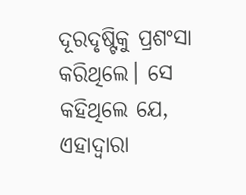ଦୂରଦୃଷ୍ଟିକୁ ପ୍ରଶଂସା କରିଥିଲେ। ସେ କହିଥିଲେ ଯେ, ଏହାଦ୍ବାରା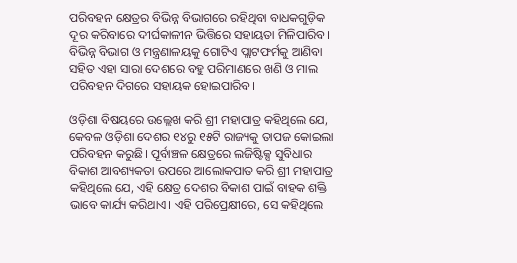ପରିବହନ କ୍ଷେତ୍ରର ବିଭିନ୍ନ ବିଭାଗରେ ରହିଥିବା ବାଧକଗୁଡ଼ିକ ଦୂର କରିବାରେ ଦୀର୍ଘକାଳୀନ ଭିତ୍ତିରେ ସହାୟତା ମିଳିପାରିବ। ବିଭିନ୍ନ ବିଭାଗ ଓ ମନ୍ତ୍ରଣାଳୟକୁ ଗୋଟିଏ ପ୍ଲାଟଫର୍ମକୁ ଆଣିବା ସହିତ ଏହା ସାରା ଦେଶରେ ବହୁ ପରିମାଣରେ ଖଣି ଓ ମାଲ ପରିବହନ ଦିଗରେ ସହାୟକ ହୋଇପାରିବ।

ଓଡ଼ିଶା ବିଷୟରେ ଉଲ୍ଲେଖ କରି ଶ୍ରୀ ମହାପାତ୍ର କହିଥିଲେ ଯେ, କେବଳ ଓଡ଼ିଶା ଦେଶର ୧୪ରୁ ୧୫ଟି ରାଜ୍ୟକୁ ତାପଜ କୋଇଲା ପରିବହନ କରୁଛି। ପୂର୍ବାଞ୍ଚଳ କ୍ଷେତ୍ରରେ ଲଜିଷ୍ଟିକ୍ସ ସୁବିଧାର ବିକାଶ ଆବଶ୍ୟକତା ଉପରେ ଆଲୋକପାତ କରି ଶ୍ରୀ ମହାପାତ୍ର କହିଥିଲେ ଯେ, ଏହି କ୍ଷେତ୍ର ଦେଶର ବିକାଶ ପାଇଁ ବାହକ ଶକ୍ତି ଭାବେ କାର୍ଯ୍ୟ କରିଥାଏ। ଏହି ପରିପ୍ରେକ୍ଷୀରେ, ସେ କହିଥିଲେ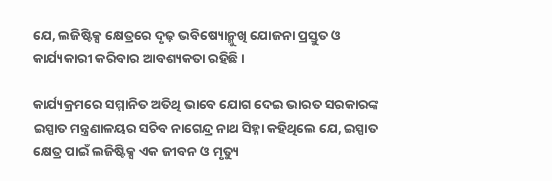ଯେ, ଲଜିଷ୍ଟିକ୍ସ କ୍ଷେତ୍ରରେ ଦୃଢ଼ ଭବିଷ୍ୟୋନ୍ମୁଖି ଯୋଜନା ପ୍ରସ୍ତୁତ ଓ କାର୍ଯ୍ୟକାରୀ କରିବାର ଆବଶ୍ୟକତା ରହିଛି ।

କାର୍ଯ୍ୟକ୍ରମରେ ସମ୍ମାନିତ ଅତିଥି ଭାବେ ଯୋଗ ଦେଇ ଭାରତ ସରକାରଙ୍କ ଇସ୍ପାତ ମନ୍ତ୍ରଣାଳୟର ସଚିବ ନାଗେନ୍ଦ୍ର ନାଥ ସିହ୍ନା କହିଥିଲେ ଯେ, ଇସ୍ପାତ କ୍ଷେତ୍ର ପାଇଁ ଲଜିଷ୍ଟିକ୍ସ ଏକ ଜୀବନ ଓ ମୃତ୍ୟୁ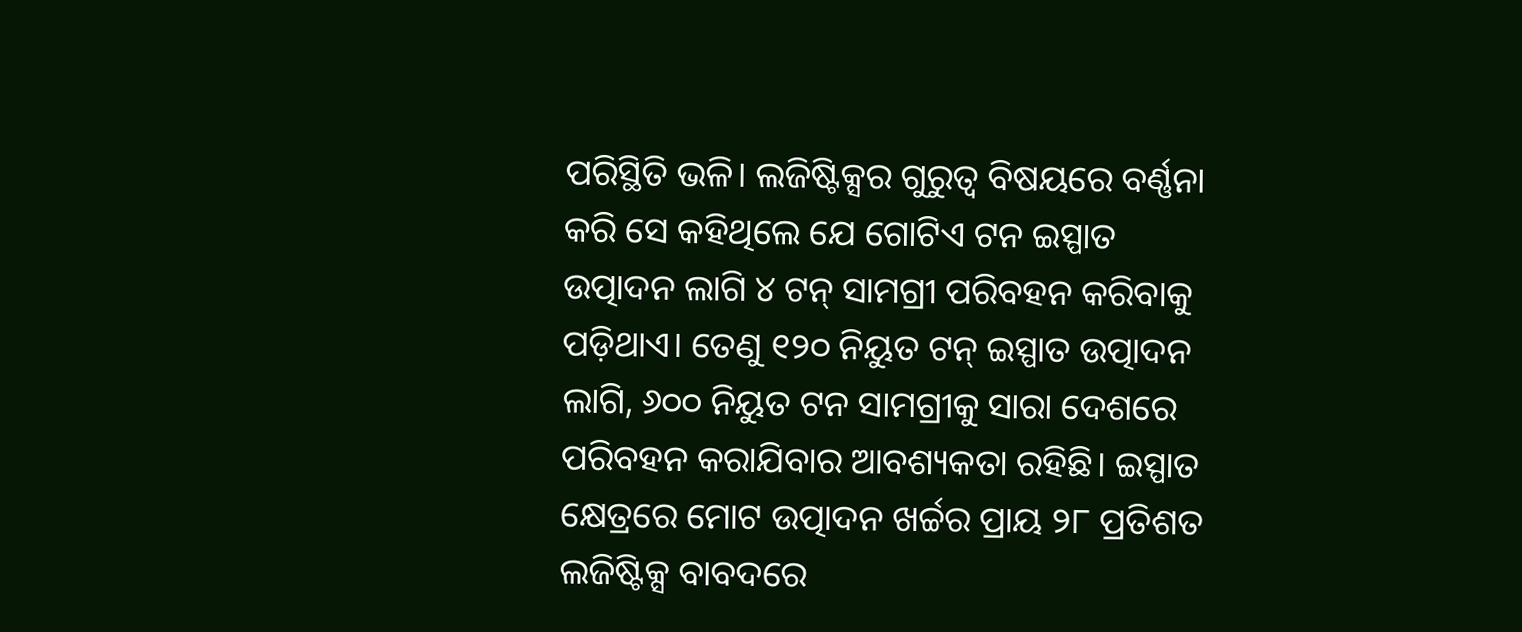ପରିସ୍ଥିତି ଭଳି। ଲଜିଷ୍ଟିକ୍ସର ଗୁରୁତ୍ବ ବିଷୟରେ ବର୍ଣ୍ଣନା କରି ସେ କହିଥିଲେ ଯେ ଗୋଟିଏ ଟନ ଇସ୍ପାତ ଉତ୍ପାଦନ ଲାଗି ୪ ଟନ୍ ସାମଗ୍ରୀ ପରିବହନ କରିବାକୁ ପଡ଼ିଥାଏ। ତେଣୁ ୧୨୦ ନିୟୁତ ଟନ୍ ଇସ୍ପାତ ଉତ୍ପାଦନ ଲାଗି, ୬୦୦ ନିୟୁତ ଟନ ସାମଗ୍ରୀକୁ ସାରା ଦେଶରେ ପରିବହନ କରାଯିବାର ଆବଶ୍ୟକତା ରହିଛି। ଇସ୍ପାତ କ୍ଷେତ୍ରରେ ମୋଟ ଉତ୍ପାଦନ ଖର୍ଚ୍ଚର ପ୍ରାୟ ୨୮ ପ୍ରତିଶତ ଲଜିଷ୍ଟିକ୍ସ ବାବଦରେ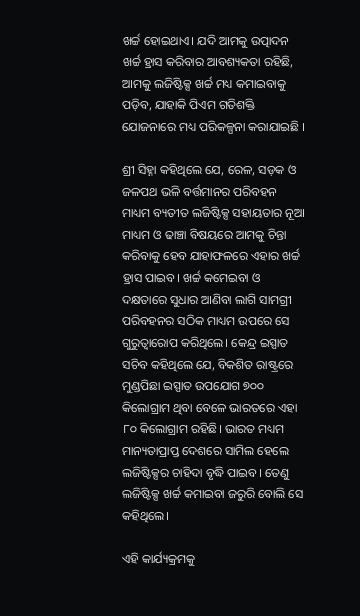ଖର୍ଚ୍ଚ ହୋଇଥାଏ। ଯଦି ଆମକୁ ଉତ୍ପାଦନ ଖର୍ଚ୍ଚ ହ୍ରାସ କରିବାର ଆବଶ୍ୟକତା ରହିଛି, ଆମକୁ ଲଜିଷ୍ଟିକ୍ସ ଖର୍ଚ୍ଚ ମଧ୍ୟ କମାଇବାକୁ ପଡ଼ିବ, ଯାହାକି ପିଏମ ଗତିଶକ୍ତି ଯୋଜନାରେ ମଧ୍ୟ ପରିକଳ୍ପନା କରାଯାଇଛି ।

ଶ୍ରୀ ସିହ୍ନା କହିଥିଲେ ଯେ, ରେଳ, ସଡ଼କ ଓ ଜଳପଥ ଭଳି ବର୍ତ୍ତମାନର ପରିବହନ ମାଧ୍ୟମ ବ୍ୟତୀତ ଲଜିଷ୍ଟିକ୍ସ ସହାୟତାର ନୂଆ ମାଧ୍ୟମ ଓ ଢାଞ୍ଚା ବିଷୟରେ ଆମକୁ ଚିନ୍ତା କରିବାକୁ ହେବ ଯାହାଫଳରେ ଏହାର ଖର୍ଚ୍ଚ ହ୍ରାସ ପାଇବ। ଖର୍ଚ୍ଚ କମେଇବା ଓ ଦକ୍ଷତାରେ ସୁଧାର ଆଣିବା ଲାଗି ସାମଗ୍ରୀ ପରିବହନର ସଠିକ ମାଧ୍ୟମ ଉପରେ ସେ ଗୁରୁତ୍ବାରୋପ କରିଥିଲେ। କେନ୍ଦ୍ର ଇସ୍ପାତ ସଚିବ କହିଥିଲେ ଯେ, ବିକଶିତ ରାଷ୍ଟ୍ରରେ ମୁଣ୍ଡପିଛା ଇସ୍ପାତ ଉପଯୋଗ ୭୦୦ କିଲୋଗ୍ରାମ ଥିବା ବେଳେ ଭାରତରେ ଏହା ୮୦ କିଲୋଗ୍ରାମ ରହିଛି। ଭାରତ ମଧ୍ୟମ ମାନ୍ୟତାପ୍ରାପ୍ତ ଦେଶରେ ସାମିଲ ହେଲେ ଲଜିଷ୍ଟିକ୍ସର ଚାହିଦା ବୃଦ୍ଧି ପାଇବ। ତେଣୁ ଲଜିଷ୍ଟିକ୍ସ ଖର୍ଚ୍ଚ କମାଇବା ଜରୁରି ବୋଲି ସେ କହିଥିଲେ।

ଏହି କାର୍ଯ୍ୟକ୍ରମକୁ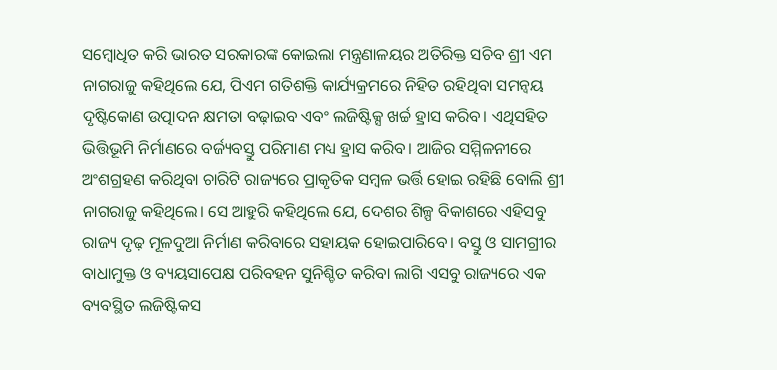ସମ୍ବୋଧିତ କରି ଭାରତ ସରକାରଙ୍କ କୋଇଲା ମନ୍ତ୍ରଣାଳୟର ଅତିରିକ୍ତ ସଚିବ ଶ୍ରୀ ଏମ ନାଗରାଜୁ କହିଥିଲେ ଯେ, ପିଏମ ଗତିଶକ୍ତି କାର୍ଯ୍ୟକ୍ରମରେ ନିହିତ ରହିଥିବା ସମନ୍ବୟ ଦୃଷ୍ଟିକୋଣ ଉତ୍ପାଦନ କ୍ଷମତା ବଢ଼ାଇବ ଏବଂ ଲଜିଷ୍ଟିକ୍ସ ଖର୍ଚ୍ଚ ହ୍ରାସ କରିବ। ଏଥିସହିତ ଭିତ୍ତିଭୂମି ନିର୍ମାଣରେ ବର୍ଜ୍ୟବସ୍ତୁ ପରିମାଣ ମଧ୍ୟ ହ୍ରାସ କରିବ। ଆଜିର ସମ୍ମିଳନୀରେ ଅଂଶଗ୍ରହଣ କରିଥିବା ଚାରିଟି ରାଜ୍ୟରେ ପ୍ରାକୃତିକ ସମ୍ବଳ ଭର୍ତ୍ତି ହୋଇ ରହିଛି ବୋଲି ଶ୍ରୀ ନାଗରାଜୁ କହିଥିଲେ। ସେ ଆହୁରି କହିଥିଲେ ଯେ, ଦେଶର ଶିଳ୍ପ ବିକାଶରେ ଏହିସବୁ ରାଜ୍ୟ ଦୃଢ଼ ମୂଳଦୁଆ ନିର୍ମାଣ କରିବାରେ ସହାୟକ ହୋଇପାରିବେ। ବସ୍ତୁ ଓ ସାମଗ୍ରୀର ବାଧାମୁକ୍ତ ଓ ବ୍ୟୟସାପେକ୍ଷ ପରିବହନ ସୁନିଶ୍ଚିତ କରିବା ଲାଗି ଏସବୁ ରାଜ୍ୟରେ ଏକ ବ୍ୟବସ୍ଥିତ ଲଜିଷ୍ଟିକସ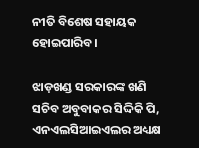ନୀତି ବିଶେଷ ସହାୟକ ହୋଇପାରିବ।

ଝାଡ଼ଖଣ୍ଡ ସରକାରଙ୍କ ଖଣି ସଚିବ ଅବୁବାକର ସିଦ୍ଦିକି ପି, ଏନଏଲସିଆଇଏଲର ଅଧ୍ୟକ୍ଷ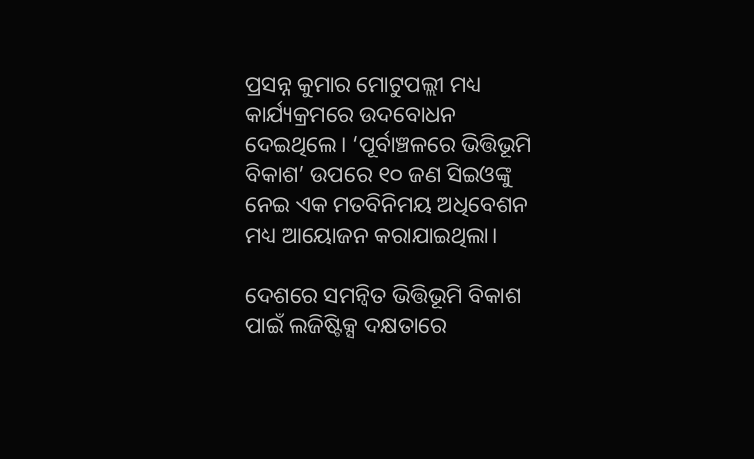ପ୍ରସନ୍ନ କୁମାର ମୋଟୁପଲ୍ଲୀ ମଧ୍ୟ କାର୍ଯ୍ୟକ୍ରମରେ ଉଦବୋଧନ ଦେଇଥିଲେ। ‘ପୂର୍ବାଞ୍ଚଳରେ ଭିତ୍ତିଭୂମି ବିକାଶ’ ଉପରେ ୧୦ ଜଣ ସିଇଓଙ୍କୁ ନେଇ ଏକ ମତବିନିମୟ ଅଧିବେଶନ ମଧ୍ୟ ଆୟୋଜନ କରାଯାଇଥିଲା।

ଦେଶରେ ସମନ୍ବିତ ଭିତ୍ତିଭୂମି ବିକାଶ ପାଇଁ ଲଜିଷ୍ଟିକ୍ସ ଦକ୍ଷତାରେ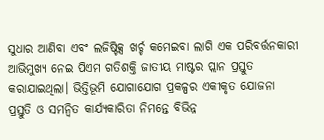ସୁଧାର ଆଣିବା ଏବଂ ଲଜିଷ୍ଟିକ୍ସ ଖର୍ଚ୍ଚ କମେଇବା ଲାଗି ଏକ ପରିବର୍ତ୍ତନକାରୀ ଆଭିମୁଖ୍ୟ ନେଇ ପିଏମ ଗତିଶକ୍ତି ଜାତୀୟ ମାଷ୍ଟର ପ୍ଲାନ ପ୍ରସ୍ତୁତ କରାଯାଇଥିଲା। ଭିତ୍ତିଭୂମି ଯୋଗାଯୋଗ ପ୍ରକଳ୍ପର ଏକୀକୃତ ଯୋଜନା ପ୍ରସ୍ତୁତି ଓ ସମନ୍ବିତ କାର୍ଯ୍ୟକାରିତା ନିମନ୍ତେ ବିଭିନ୍ନ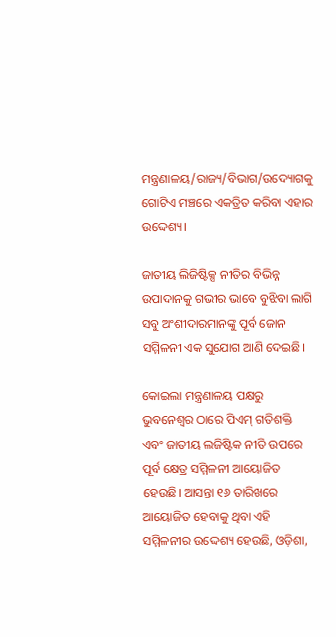ମନ୍ତ୍ରଣାଳୟ/ରାଜ୍ୟ/ବିଭାଗ/ଉଦ୍ୟୋଗକୁ ଗୋଟିଏ ମଞ୍ଚରେ ଏକତ୍ରିତ କରିବା ଏହାର ଉଦ୍ଦେଶ୍ୟ।

ଜାତୀୟ ଲିଜିଷ୍ଟିକ୍ସ ନୀତିର ବିଭିନ୍ନ ଉପାଦାନକୁ ଗଭୀର ଭାବେ ବୁଝିବା ଲାଗି ସବୁ ଅଂଶୀଦାରମାନଙ୍କୁ ପୂର୍ବ ଜୋନ ସମ୍ମିଳନୀ ଏକ ସୁଯୋଗ ଆଣି ଦେଇଛି।

କୋଇଲା ମନ୍ତ୍ରଣାଳୟ ପକ୍ଷରୁ ଭୁବନେଶ୍ୱର ଠାରେ ପିଏମ୍‌ ଗତିଶକ୍ତି ଏବଂ ଜାତୀୟ ଲଜିଷ୍ଟିକ ନୀତି ଉପରେ ପୂର୍ବ କ୍ଷେତ୍ର ସମ୍ମିଳନୀ ଆୟୋଜିତ ହେଉଛି। ଆସନ୍ତା ୧୬ ତାରିଖରେ ଆୟୋଜିତ ହେବାକୁ ଥିବା ଏହି ସମ୍ମିଳନୀର ଉଦ୍ଦେଶ୍ୟ ହେଉଛି, ଓଡ଼ିଶା,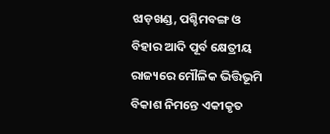ଝାଡ଼ଖଣ୍ଡ, ପଶ୍ଚିମବଙ୍ଗ ଓ ବିହାର ଆଦି ପୂର୍ବ କ୍ଷେତ୍ରୀୟ ରାଜ୍ୟରେ ମୌଳିକ ଭିତ୍ତିଭୂମି ବିକାଶ ନିମନ୍ତେ ଏକୀକୃତ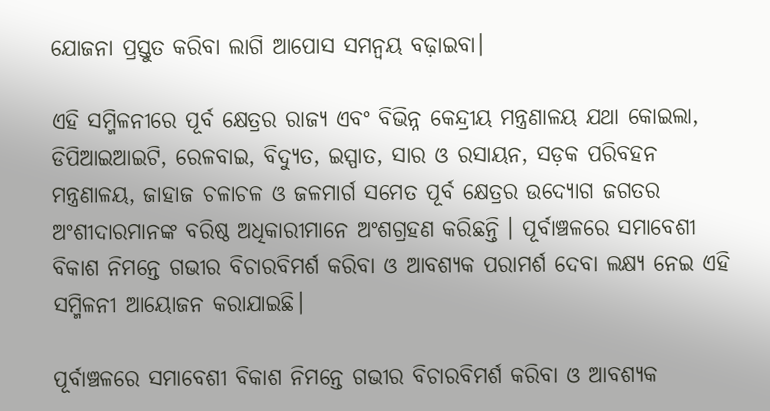ଯୋଜନା ପ୍ରସ୍ତୁତ କରିବା ଲାଗି ଆପୋସ ସମନ୍ବୟ ବଢ଼ାଇବା।

ଏହି ସମ୍ମିଳନୀରେ ପୂର୍ବ କ୍ଷେତ୍ରର ରାଜ୍ୟ ଏବଂ ବିଭିନ୍ନ କେନ୍ଦ୍ରୀୟ ମନ୍ତ୍ରଣାଳୟ ଯଥା କୋଇଲା, ଡିପିଆଇଆଇଟି, ରେଳବାଇ, ବିଦ୍ୟୁତ, ଇସ୍ପାତ, ସାର ଓ ରସାୟନ, ସଡ଼କ ପରିବହନ ମନ୍ତ୍ରଣାଳୟ, ଜାହାଜ ଚଳାଚଳ ଓ ଜଳମାର୍ଗ ସମେତ ପୂର୍ବ କ୍ଷେତ୍ରର ଉଦ୍ୟୋଗ ଜଗତର ଅଂଶୀଦାରମାନଙ୍କ ବରିଷ୍ଠ ଅଧିକାରୀମାନେ ଅଂଶଗ୍ରହଣ କରିଛନ୍ତି । ପୂର୍ବାଞ୍ଚଳରେ ସମାବେଶୀ ବିକାଶ ନିମନ୍ତେ ଗଭୀର ବିଚାରବିମର୍ଶ କରିବା ଓ ଆବଶ୍ୟକ ପରାମର୍ଶ ଦେବା ଲକ୍ଷ୍ୟ ନେଇ ଏହି ସମ୍ମିଳନୀ ଆୟୋଜନ କରାଯାଇଛି।

ପୂର୍ବାଞ୍ଚଳରେ ସମାବେଶୀ ବିକାଶ ନିମନ୍ତେ ଗଭୀର ବିଚାରବିମର୍ଶ କରିବା ଓ ଆବଶ୍ୟକ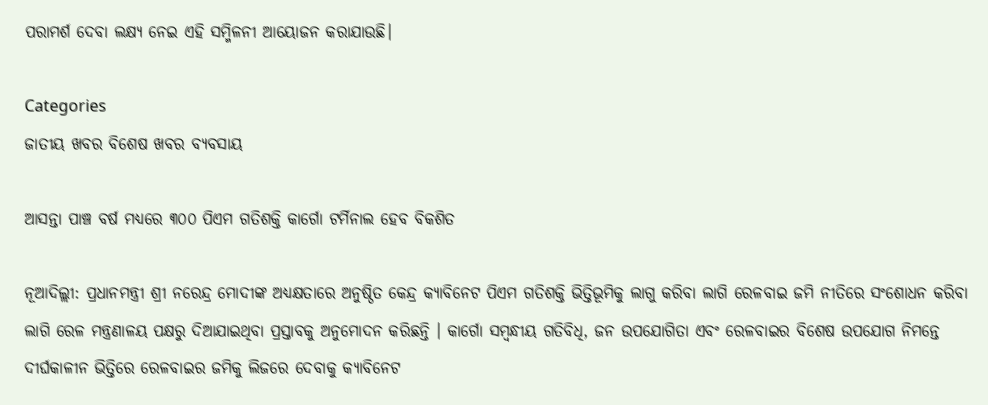ପରାମର୍ଶ ଦେବା ଲକ୍ଷ୍ୟ ନେଇ ଏହି ସମ୍ମିଳନୀ ଆୟୋଜନ କରାଯାଉଛି।

Categories
ଜାତୀୟ ଖବର ବିଶେଷ ଖବର ବ୍ୟବସାୟ

ଆସନ୍ତା ପାଞ୍ଚ ବର୍ଷ ମଧ୍ୟରେ ୩୦୦ ପିଏମ ଗତିଶକ୍ତି କାର୍ଗୋ ଟର୍ମିନାଲ ହେବ ବିକଶିତ

ନୂଆଦିଲ୍ଲୀ: ପ୍ରଧାନମନ୍ତ୍ରୀ ଶ୍ରୀ ନରେନ୍ଦ୍ର ମୋଦୀଙ୍କ ଅଧ୍ୟକ୍ଷତାରେ ଅନୁଷ୍ଠିତ କେନ୍ଦ୍ର କ୍ୟାବିନେଟ ପିଏମ ଗତିଶକ୍ତି ଭିତ୍ତିଭୂମିକୁ ଲାଗୁ କରିବା ଲାଗି ରେଳବାଇ ଜମି ନୀତିରେ ସଂଶୋଧନ କରିବା ଲାଗି ରେଳ ମନ୍ତ୍ରଣାଳୟ ପକ୍ଷରୁ ଦିଆଯାଇଥିବା ପ୍ରସ୍ତାବକୁ ଅନୁମୋଦନ କରିଛନ୍ତି । କାର୍ଗୋ ସମ୍ବନ୍ଧୀୟ ଗତିବିଧି, ଜନ ଉପଯୋଗିତା ଏବଂ ରେଳବାଇର ବିଶେଷ ଉପଯୋଗ ନିମନ୍ତେ ଦୀର୍ଘକାଳୀନ ଭିତ୍ତିରେ ରେଳବାଇର ଜମିକୁ ଲିଜରେ ଦେବାକୁ କ୍ୟାବିନେଟ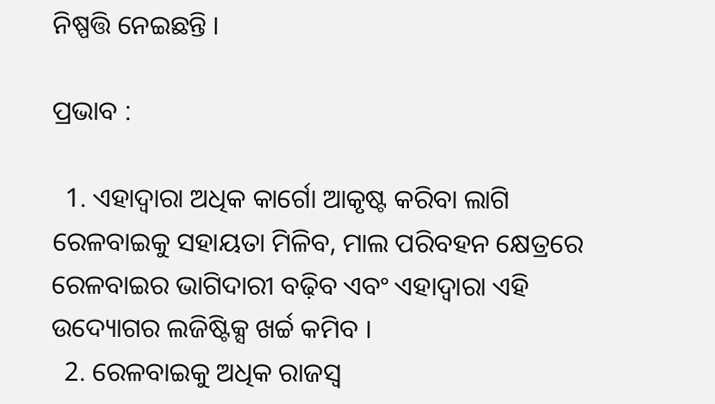ନିଷ୍ପତ୍ତି ନେଇଛନ୍ତି ।

ପ୍ରଭାବ :

  1. ଏହାଦ୍ବାରା ଅଧିକ କାର୍ଗୋ ଆକୃଷ୍ଟ କରିବା ଲାଗି ରେଳବାଇକୁ ସହାୟତା ମିଳିବ, ମାଲ ପରିବହନ କ୍ଷେତ୍ରରେ ରେଳବାଇର ଭାଗିଦାରୀ ବଢ଼ିବ ଏବଂ ଏହାଦ୍ବାରା ଏହି ଉଦ୍ୟୋଗର ଲଜିଷ୍ଟିକ୍ସ ଖର୍ଚ୍ଚ କମିବ ।
  2. ରେଳବାଇକୁ ଅଧିକ ରାଜସ୍ବ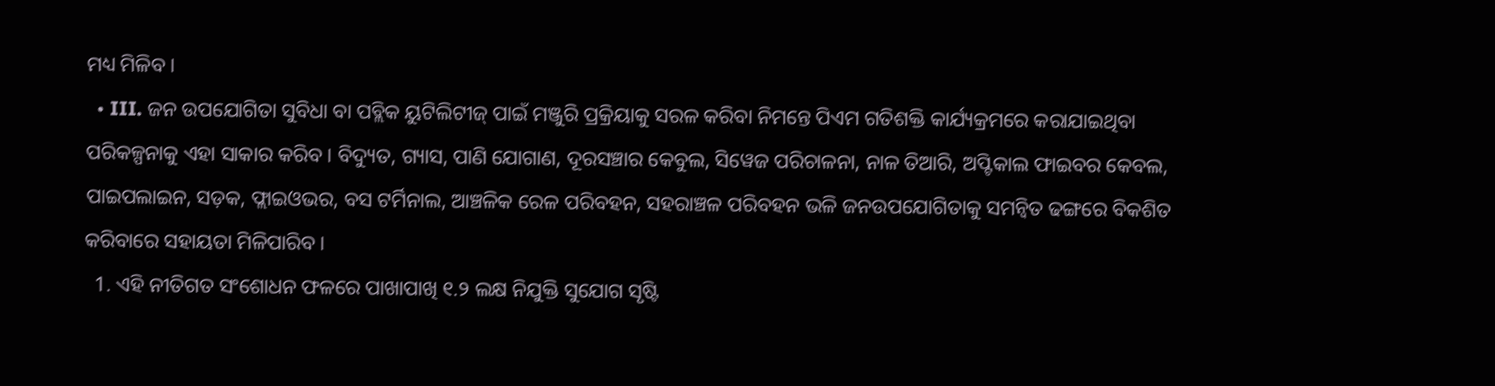ମଧ୍ୟ ମିଳିବ ।
  • III. ଜନ ଉପଯୋଗିତା ସୁବିଧା ବା ପବ୍ଲିକ ୟୁଟିଲିଟୀଜ୍‌ ପାଇଁ ମଞ୍ଜୁରି ପ୍ରକ୍ରିୟାକୁ ସରଳ କରିବା ନିମନ୍ତେ ପିଏମ ଗତିଶକ୍ତି କାର୍ଯ୍ୟକ୍ରମରେ କରାଯାଇଥିବା ପରିକଳ୍ପନାକୁ ଏହା ସାକାର କରିବ । ବିଦ୍ୟୁତ, ଗ୍ୟାସ, ପାଣି ଯୋଗାଣ, ଦୂରସଞ୍ଚାର କେବୁଲ, ସିୱେଜ ପରିଚାଳନା, ନାଳ ତିଆରି, ଅପ୍ଟିକାଲ ଫାଇବର କେବଲ, ପାଇପଲାଇନ, ସଡ଼କ, ଫ୍ଲାଇଓଭର, ବସ ଟର୍ମିନାଲ, ଆଞ୍ଚଳିକ ରେଳ ପରିବହନ, ସହରାଞ୍ଚଳ ପରିବହନ ଭଳି ଜନଉପଯୋଗିତାକୁ ସମନ୍ବିତ ଢଙ୍ଗରେ ବିକଶିତ କରିବାରେ ସହାୟତା ମିଳିପାରିବ ।
  1. ଏହି ନୀତିଗତ ସଂଶୋଧନ ଫଳରେ ପାଖାପାଖି ୧.୨ ଲକ୍ଷ ନିଯୁକ୍ତି ସୁଯୋଗ ସୃଷ୍ଟି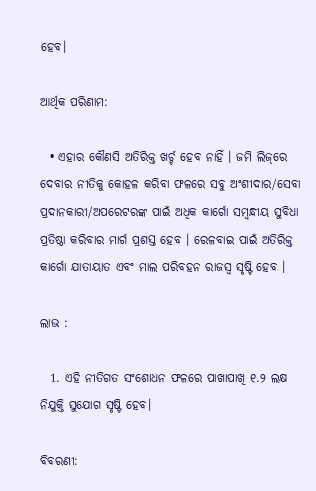ହେବ।

ଆର୍ଥିକ ପରିଣାମ:

  • ଏହାର କୌଣସି ଅତିରିକ୍ତ ଖର୍ଚ୍ଚ ହେବ ନାହିଁ । ଜମି ଲିଜ୍‌ରେ ଦେବାର ନୀତିକୁ କୋହଳ କରିବା ଫଳରେ ସବୁ ଅଂଶୀଦାର/ସେବା ପ୍ରଦାନକାରୀ/ଅପରେଟରଙ୍କ ପାଇଁ ଅଧିକ କାର୍ଗୋ ସମ୍ବନ୍ଧୀୟ ସୁବିଧା ପ୍ରତିଷ୍ଠା କରିବାର ମାର୍ଗ ପ୍ରଶସ୍ତ ହେବ । ରେଳବାଇ ପାଇଁ ଅତିରିକ୍ତ କାର୍ଗୋ ଯାତାୟାତ ଏବଂ ମାଲ ପରିବହନ ରାଜସ୍ବ ସୃଷ୍ଟି ହେବ ।

ଲାଭ :

  1. ଏହି ନୀତିଗତ ସଂଶୋଧନ ଫଳରେ ପାଖାପାଖି ୧.୨ ଲକ୍ଷ ନିଯୁକ୍ତି ସୁଯୋଗ ସୃଷ୍ଟି ହେବ।

ବିବରଣୀ: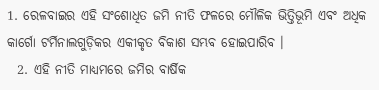1. ରେଳବାଇର ଏହି ସଂଶୋଧିତ ଜମି ନୀତି ଫଳରେ ମୌଳିକ ଭିତ୍ତିଭୂମି ଏବଂ ଅଧିକ କାର୍ଗୋ ଟର୍ମିନାଲଗୁଡ଼ିକର ଏକୀକୃତ ବିକାଶ ସମ୍ଭବ ହୋଇପାରିବ ।
  2. ଏହି ନୀତି ମାଧ୍ୟମରେ ଜମିର ବାର୍ଷିକ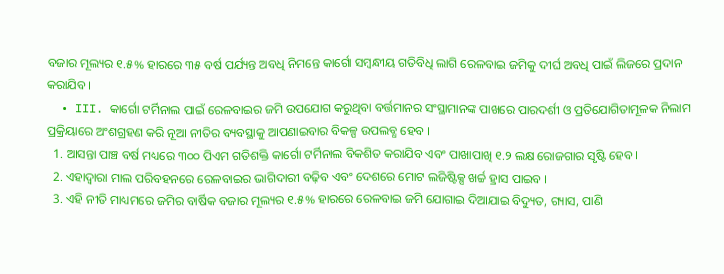ବଜାର ମୂଲ୍ୟର ୧.୫% ହାରରେ ୩୫ ବର୍ଷ ପର୍ଯ୍ୟନ୍ତ ଅବଧି ନିମନ୍ତେ କାର୍ଗୋ ସମ୍ବନ୍ଧୀୟ ଗତିବିଧି ଲାଗି ରେଳବାଇ ଜମିକୁ ଦୀର୍ଘ ଅବଧି ପାଇଁ ଲିଜରେ ପ୍ରଦାନ କରାଯିବ ।
  • III. କାର୍ଗୋ ଟର୍ମିନାଲ ପାଇଁ ରେଳବାଇର ଜମି ଉପଯୋଗ କରୁଥିବା ବର୍ତ୍ତମାନର ସଂସ୍ଥାମାନଙ୍କ ପାଖରେ ପାରଦର୍ଶୀ ଓ ପ୍ରତିଯୋଗିତାମୂଳକ ନିଲାମ ପ୍ରକ୍ରିୟାରେ ଅଂଶଗ୍ରହଣ କରି ନୂଆ ନୀତିର ବ୍ୟବସ୍ଥାକୁ ଆପଣାଇବାର ବିକଳ୍ପ ଉପଲବ୍ଧ ହେବ ।
  1. ଆସନ୍ତା ପାଞ୍ଚ ବର୍ଷ ମଧ୍ୟରେ ୩୦୦ ପିଏମ ଗତିଶକ୍ତି କାର୍ଗୋ ଟର୍ମିନାଲ ବିକଶିତ କରାଯିବ ଏବଂ ପାଖାପାଖି ୧.୨ ଲକ୍ଷ ରୋଜଗାର ସୃଷ୍ଟି ହେବ ।
  2. ଏହାଦ୍ବାରା ମାଲ ପରିବହନରେ ରେଳବାଇର ଭାଗିଦାରୀ ବଢ଼ିବ ଏବଂ ଦେଶରେ ମୋଟ ଲଜିଷ୍ଟିକ୍ସ ଖର୍ଚ୍ଚ ହ୍ରାସ ପାଇବ ।
  3. ଏହି ନୀତି ମାଧ୍ୟମରେ ଜମିର ବାର୍ଷିକ ବଜାର ମୂଲ୍ୟର ୧.୫% ହାରରେ ରେଳବାଇ ଜମି ଯୋଗାଇ ଦିଆଯାଇ ବିଦ୍ୟୁତ, ଗ୍ୟାସ, ପାଣି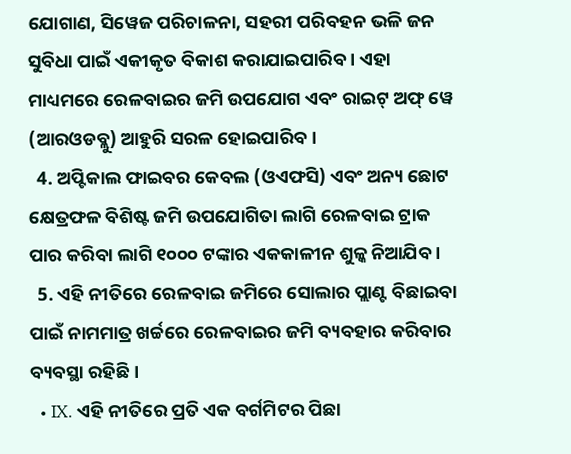ଯୋଗାଣ, ସିୱେଜ ପରିଚାଳନା, ସହରୀ ପରିବହନ ଭଳି ଜନ ସୁବିଧା ପାଇଁ ଏକୀକୃତ ବିକାଶ କରାଯାଇପାରିବ । ଏହା ମାଧ୍ୟମରେ ରେଳବାଇର ଜମି ଉପଯୋଗ ଏବଂ ରାଇଟ୍‌ ଅଫ୍‌ ୱେ (ଆରଓଡବ୍ଲୁ) ଆହୁରି ସରଳ ହୋଇପାରିବ ।
  4. ଅପ୍ଟିକାଲ ଫାଇବର କେବଲ (ଓଏଫସି) ଏବଂ ଅନ୍ୟ ଛୋଟ କ୍ଷେତ୍ରଫଳ ବିଶିଷ୍ଟ ଜମି ଉପଯୋଗିତା ଲାଗି ରେଳବାଇ ଟ୍ରାକ ପାର କରିବା ଲାଗି ୧୦୦୦ ଟଙ୍କାର ଏକକାଳୀନ ଶୁଳ୍କ ନିଆଯିବ ।
  5. ଏହି ନୀତିରେ ରେଳବାଇ ଜମିରେ ସୋଲାର ପ୍ଲାଣ୍ଟ ବିଛାଇବା ପାଇଁ ନାମମାତ୍ର ଖର୍ଚ୍ଚରେ ରେଳବାଇର ଜମି ବ୍ୟବହାର କରିବାର ବ୍ୟବସ୍ଥା ରହିଛି ।
  • IX. ଏହି ନୀତିରେ ପ୍ରତି ଏକ ବର୍ଗମିଟର ପିଛା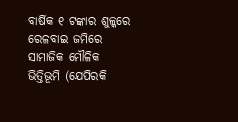ବାର୍ଷିକ ୧ ଟଙ୍କାର ଶୁଳ୍କରେ ରେଳବାଇ ଜମିରେ ସାମାଜିକ ମୌଳିକ ଭିତ୍ତିଭୂମି (ଯେପିରକି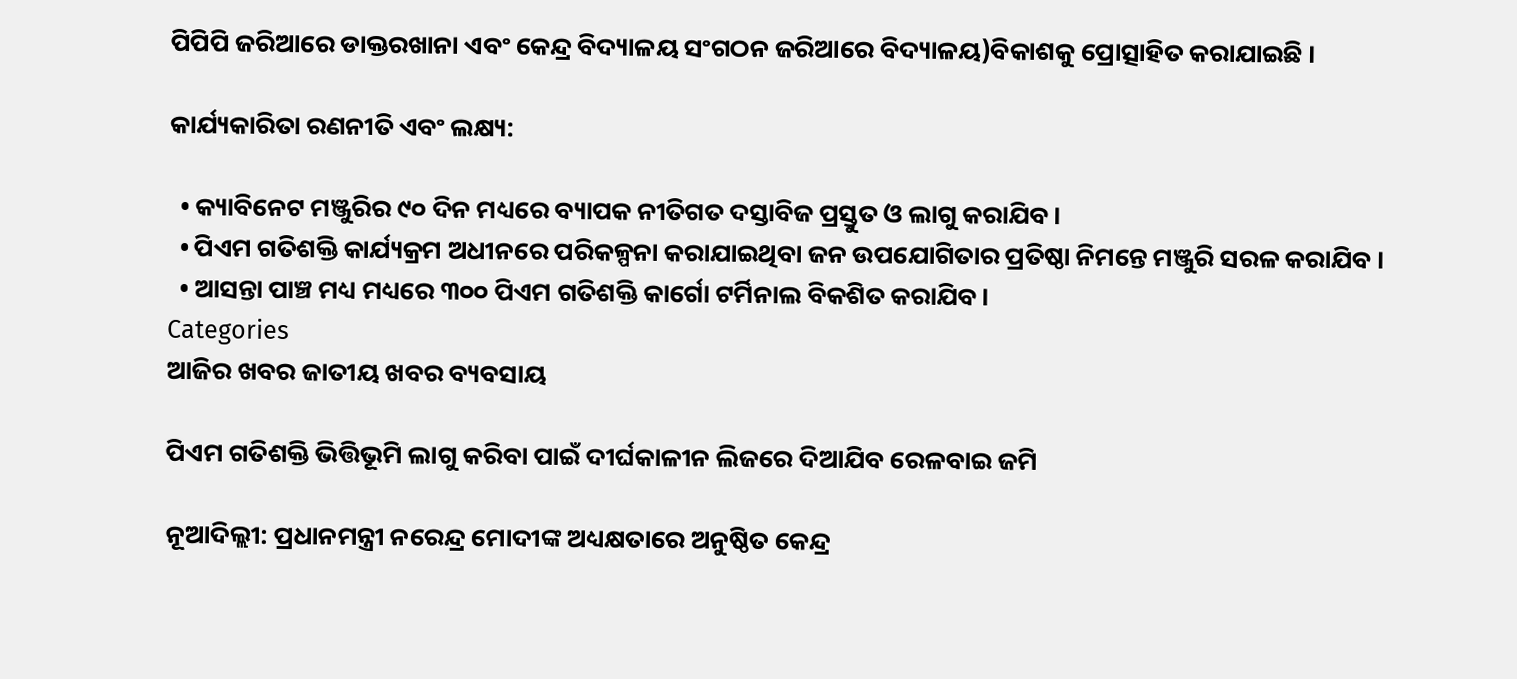ପିପିପି ଜରିଆରେ ଡାକ୍ତରଖାନା ଏବଂ କେନ୍ଦ୍ର ବିଦ୍ୟାଳୟ ସଂଗଠନ ଜରିଆରେ ବିଦ୍ୟାଳୟ)ବିକାଶକୁ ପ୍ରୋତ୍ସାହିତ କରାଯାଇଛି ।

କାର୍ଯ୍ୟକାରିତା ରଣନୀତି ଏବଂ ଲକ୍ଷ୍ୟ:

  • କ୍ୟାବିନେଟ ମଞ୍ଜୁରିର ୯୦ ଦିନ ମଧ୍ୟରେ ବ୍ୟାପକ ନୀତିଗତ ଦସ୍ତାବିଜ ପ୍ରସ୍ତୁତ ଓ ଲାଗୁ କରାଯିବ।
  • ପିଏମ ଗତିଶକ୍ତି କାର୍ଯ୍ୟକ୍ରମ ଅଧୀନରେ ପରିକଳ୍ପନା କରାଯାଇଥିବା ଜନ ଉପଯୋଗିତାର ପ୍ରତିଷ୍ଠା ନିମନ୍ତେ ମଞ୍ଜୁରି ସରଳ କରାଯିବ ।
  • ଆସନ୍ତା ପାଞ୍ଚ ମଧ୍ୟ ମଧ୍ୟରେ ୩୦୦ ପିଏମ ଗତିଶକ୍ତି କାର୍ଗୋ ଟର୍ମିନାଲ ବିକଶିତ କରାଯିବ।
Categories
ଆଜିର ଖବର ଜାତୀୟ ଖବର ବ୍ୟବସାୟ

ପିଏମ ଗତିଶକ୍ତି ଭିତ୍ତିଭୂମି ଲାଗୁ କରିବା ପାଇଁ ଦୀର୍ଘକାଳୀନ ଲିଜରେ ଦିଆଯିବ ରେଳବାଇ ଜମି

ନୂଆଦିଲ୍ଲୀ: ପ୍ରଧାନମନ୍ତ୍ରୀ ନରେନ୍ଦ୍ର ମୋଦୀଙ୍କ ଅଧ୍ୟକ୍ଷତାରେ ଅନୁଷ୍ଠିତ କେନ୍ଦ୍ର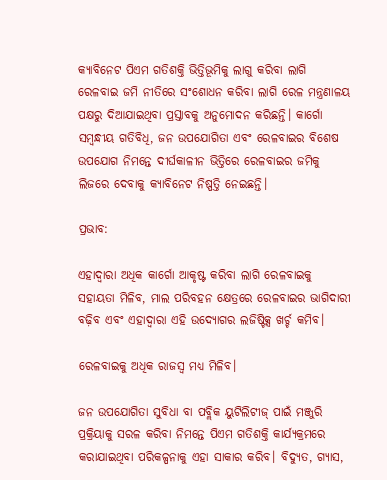କ୍ୟାବିନେଟ ପିଏମ ଗତିଶକ୍ତି ଭିତ୍ତିଭୂମିକୁ ଲାଗୁ କରିବା ଲାଗି ରେଳବାଇ ଜମି ନୀତିରେ ସଂଶୋଧନ କରିବା ଲାଗି ରେଳ ମନ୍ତ୍ରଣାଳୟ ପକ୍ଷରୁ ଦିଆଯାଇଥିବା ପ୍ରସ୍ତାବକୁ ଅନୁମୋଦନ କରିଛନ୍ତି। କାର୍ଗୋ ସମ୍ବନ୍ଧୀୟ ଗତିବିଧି, ଜନ ଉପଯୋଗିତା ଏବଂ ରେଳବାଇର ବିଶେଷ ଉପଯୋଗ ନିମନ୍ତେ ଦୀର୍ଘକାଳୀନ ଭିତ୍ତିରେ ରେଳବାଇର ଜମିକୁ ଲିଜରେ ଦେବାକୁ କ୍ୟାବିନେଟ ନିଷ୍ପତ୍ତି ନେଇଛନ୍ତି।

ପ୍ରଭାବ:

ଏହାଦ୍ବାରା ଅଧିକ କାର୍ଗୋ ଆକୃଷ୍ଟ କରିବା ଲାଗି ରେଳବାଇକୁ ସହାୟତା ମିଳିବ, ମାଲ ପରିବହନ କ୍ଷେତ୍ରରେ ରେଳବାଇର ଭାଗିଦାରୀ ବଢ଼ିବ ଏବଂ ଏହାଦ୍ବାରା ଏହି ଉଦ୍ୟୋଗର ଲଜିଷ୍ଟିକ୍ସ ଖର୍ଚ୍ଚ କମିବ।

ରେଳବାଇକୁ ଅଧିକ ରାଜସ୍ବ ମଧ୍ୟ ମିଳିବ।

ଜନ ଉପଯୋଗିତା ସୁବିଧା ବା ପବ୍ଲିକ ୟୁଟିଲିଟୀଜ୍‌ ପାଇଁ ମଞ୍ଜୁରି ପ୍ରକ୍ରିୟାକୁ ସରଳ କରିବା ନିମନ୍ତେ ପିଏମ ଗତିଶକ୍ତି କାର୍ଯ୍ୟକ୍ରମରେ କରାଯାଇଥିବା ପରିକଳ୍ପନାକୁ ଏହା ସାକାର କରିବ। ବିଦ୍ୟୁତ, ଗ୍ୟାସ,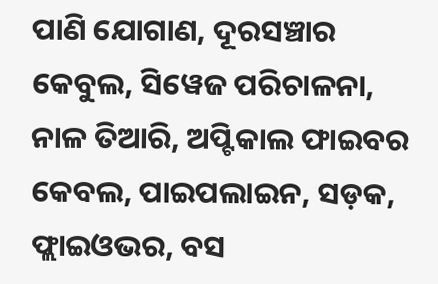ପାଣି ଯୋଗାଣ, ଦୂରସଞ୍ଚାର କେବୁଲ, ସିୱେଜ ପରିଚାଳନା, ନାଳ ତିଆରି, ଅପ୍ଟିକାଲ ଫାଇବର କେବଲ, ପାଇପଲାଇନ, ସଡ଼କ, ଫ୍ଲାଇଓଭର, ବସ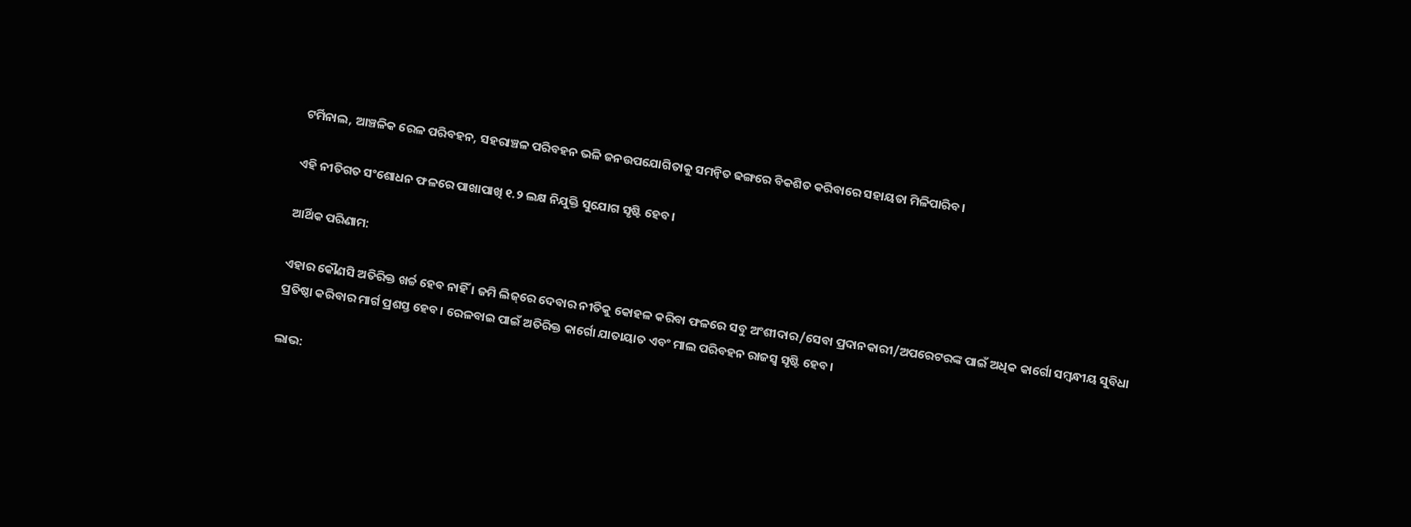ଟର୍ମିନାଲ, ଆଞ୍ଚଳିକ ରେଳ ପରିବହନ, ସହରାଞ୍ଚଳ ପରିବହନ ଭଳି ଜନଉପଯୋଗିତାକୁ ସମନ୍ବିତ ଢଙ୍ଗରେ ବିକଶିତ କରିବାରେ ସହାୟତା ମିଳିପାରିବ।

ଏହି ନୀତିଗତ ସଂଶୋଧନ ଫଳରେ ପାଖାପାଖି ୧.୨ ଲକ୍ଷ ନିଯୁକ୍ତି ସୁଯୋଗ ସୃଷ୍ଟି ହେବ।

ଆର୍ଥିକ ପରିଣାମ:

ଏହାର କୌଣସି ଅତିରିକ୍ତ ଖର୍ଚ୍ଚ ହେବ ନାହିଁ । ଜମି ଲିଜ୍‌ରେ ଦେବାର ନୀତିକୁ କୋହଳ କରିବା ଫଳରେ ସବୁ ଅଂଶୀଦାର/ସେବା ପ୍ରଦାନକାରୀ/ଅପରେଟରଙ୍କ ପାଇଁ ଅଧିକ କାର୍ଗୋ ସମ୍ବନ୍ଧୀୟ ସୁବିଧା ପ୍ରତିଷ୍ଠା କରିବାର ମାର୍ଗ ପ୍ରଶସ୍ତ ହେବ। ରେଳବାଇ ପାଇଁ ଅତିରିକ୍ତ କାର୍ଗୋ ଯାତାୟାତ ଏବଂ ମାଲ ପରିବହନ ରାଜସ୍ବ ସୃଷ୍ଟି ହେବ।

ଲାଭ: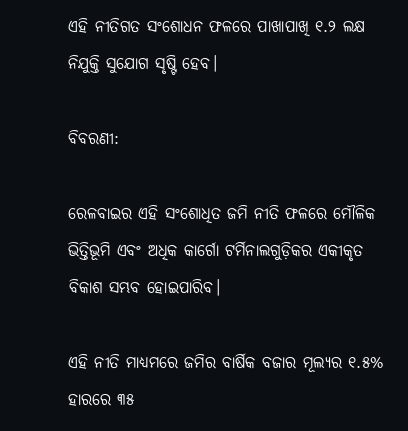ଏହି ନୀତିଗତ ସଂଶୋଧନ ଫଳରେ ପାଖାପାଖି ୧.୨ ଲକ୍ଷ ନିଯୁକ୍ତି ସୁଯୋଗ ସୃଷ୍ଟି ହେବ।

ବିବରଣୀ:

ରେଳବାଇର ଏହି ସଂଶୋଧିତ ଜମି ନୀତି ଫଳରେ ମୌଳିକ ଭିତ୍ତିଭୂମି ଏବଂ ଅଧିକ କାର୍ଗୋ ଟର୍ମିନାଲଗୁଡ଼ିକର ଏକୀକୃତ ବିକାଶ ସମ୍ଭବ ହୋଇପାରିବ।

ଏହି ନୀତି ମାଧ୍ୟମରେ ଜମିର ବାର୍ଷିକ ବଜାର ମୂଲ୍ୟର ୧.୫% ହାରରେ ୩୫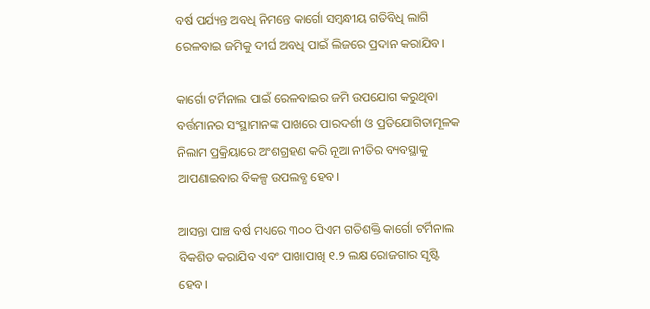ବର୍ଷ ପର୍ଯ୍ୟନ୍ତ ଅବଧି ନିମନ୍ତେ କାର୍ଗୋ ସମ୍ବନ୍ଧୀୟ ଗତିବିଧି ଲାଗି ରେଳବାଇ ଜମିକୁ ଦୀର୍ଘ ଅବଧି ପାଇଁ ଲିଜରେ ପ୍ରଦାନ କରାଯିବ।

କାର୍ଗୋ ଟର୍ମିନାଲ ପାଇଁ ରେଳବାଇର ଜମି ଉପଯୋଗ କରୁଥିବା ବର୍ତ୍ତମାନର ସଂସ୍ଥାମାନଙ୍କ ପାଖରେ ପାରଦର୍ଶୀ ଓ ପ୍ରତିଯୋଗିତାମୂଳକ ନିଲାମ ପ୍ରକ୍ରିୟାରେ ଅଂଶଗ୍ରହଣ କରି ନୂଆ ନୀତିର ବ୍ୟବସ୍ଥାକୁ ଆପଣାଇବାର ବିକଳ୍ପ ଉପଲବ୍ଧ ହେବ।

ଆସନ୍ତା ପାଞ୍ଚ ବର୍ଷ ମଧ୍ୟରେ ୩୦୦ ପିଏମ ଗତିଶକ୍ତି କାର୍ଗୋ ଟର୍ମିନାଲ ବିକଶିତ କରାଯିବ ଏବଂ ପାଖାପାଖି ୧.୨ ଲକ୍ଷ ରୋଜଗାର ସୃଷ୍ଟି ହେବ।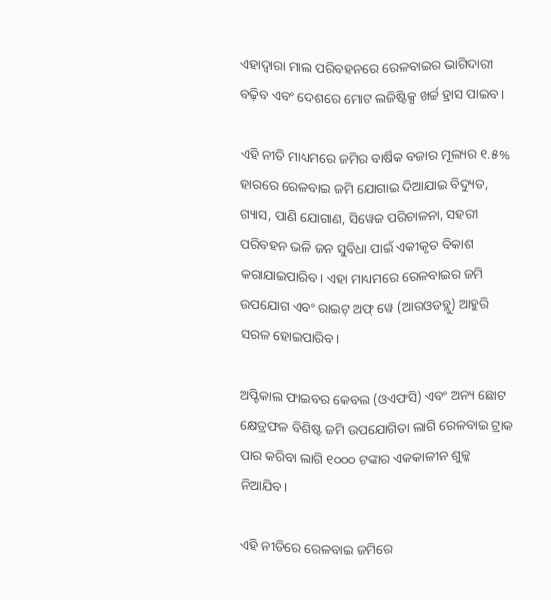ଏହାଦ୍ବାରା ମାଲ ପରିବହନରେ ରେଳବାଇର ଭାଗିଦାରୀ ବଢ଼ିବ ଏବଂ ଦେଶରେ ମୋଟ ଲଜିଷ୍ଟିକ୍ସ ଖର୍ଚ୍ଚ ହ୍ରାସ ପାଇବ।

ଏହି ନୀତି ମାଧ୍ୟମରେ ଜମିର ବାର୍ଷିକ ବଜାର ମୂଲ୍ୟର ୧.୫% ହାରରେ ରେଳବାଇ ଜମି ଯୋଗାଇ ଦିଆଯାଇ ବିଦ୍ୟୁତ, ଗ୍ୟାସ, ପାଣି ଯୋଗାଣ, ସିୱେଜ ପରିଚାଳନା, ସହରୀ ପରିବହନ ଭଳି ଜନ ସୁବିଧା ପାଇଁ ଏକୀକୃତ ବିକାଶ କରାଯାଇପାରିବ। ଏହା ମାଧ୍ୟମରେ ରେଳବାଇର ଜମି ଉପଯୋଗ ଏବଂ ରାଇଟ୍‌ ଅଫ୍‌ ୱେ (ଆରଓଡବ୍ଲୁ) ଆହୁରି ସରଳ ହୋଇପାରିବ।

ଅପ୍ଟିକାଲ ଫାଇବର କେବଲ (ଓଏଫସି) ଏବଂ ଅନ୍ୟ ଛୋଟ କ୍ଷେତ୍ରଫଳ ବିଶିଷ୍ଟ ଜମି ଉପଯୋଗିତା ଲାଗି ରେଳବାଇ ଟ୍ରାକ ପାର କରିବା ଲାଗି ୧୦୦୦ ଟଙ୍କାର ଏକକାଳୀନ ଶୁଳ୍କ ନିଆଯିବ।

ଏହି ନୀତିରେ ରେଳବାଇ ଜମିରେ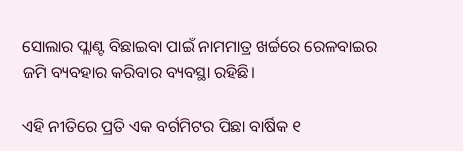ସୋଲାର ପ୍ଲାଣ୍ଟ ବିଛାଇବା ପାଇଁ ନାମମାତ୍ର ଖର୍ଚ୍ଚରେ ରେଳବାଇର ଜମି ବ୍ୟବହାର କରିବାର ବ୍ୟବସ୍ଥା ରହିଛି।

ଏହି ନୀତିରେ ପ୍ରତି ଏକ ବର୍ଗମିଟର ପିଛା ବାର୍ଷିକ ୧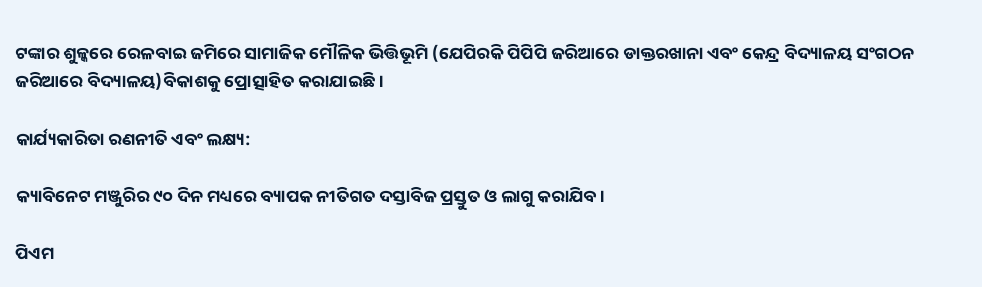ଟଙ୍କାର ଶୁଳ୍କରେ ରେଳବାଇ ଜମିରେ ସାମାଜିକ ମୌଳିକ ଭିତ୍ତିଭୂମି (ଯେପିରକି ପିପିପି ଜରିଆରେ ଡାକ୍ତରଖାନା ଏବଂ କେନ୍ଦ୍ର ବିଦ୍ୟାଳୟ ସଂଗଠନ ଜରିଆରେ ବିଦ୍ୟାଳୟ)ବିକାଶକୁ ପ୍ରୋତ୍ସାହିତ କରାଯାଇଛି।

କାର୍ଯ୍ୟକାରିତା ରଣନୀତି ଏବଂ ଲକ୍ଷ୍ୟ:

କ୍ୟାବିନେଟ ମଞ୍ଜୁରିର ୯୦ ଦିନ ମଧ୍ୟରେ ବ୍ୟାପକ ନୀତିଗତ ଦସ୍ତାବିଜ ପ୍ରସ୍ତୁତ ଓ ଲାଗୁ କରାଯିବ।

ପିଏମ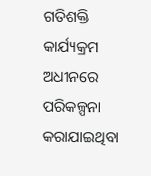ଗତିଶକ୍ତି କାର୍ଯ୍ୟକ୍ରମ ଅଧୀନରେ ପରିକଳ୍ପନା କରାଯାଇଥିବା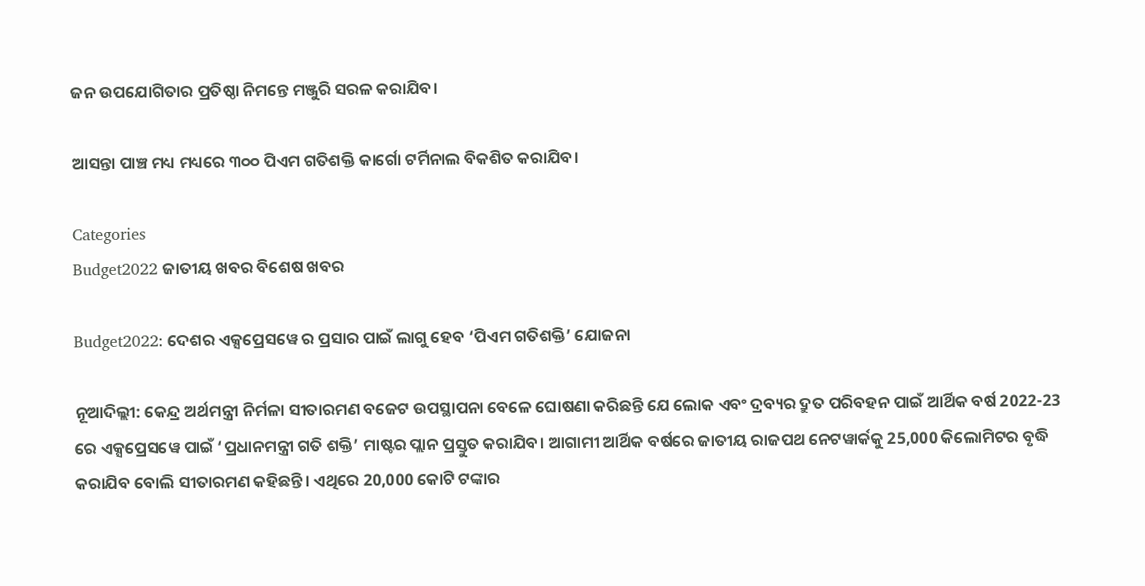ଜନ ଉପଯୋଗିତାର ପ୍ରତିଷ୍ଠା ନିମନ୍ତେ ମଞ୍ଜୁରି ସରଳ କରାଯିବ।

ଆସନ୍ତା ପାଞ୍ଚ ମଧ୍ୟ ମଧ୍ୟରେ ୩୦୦ ପିଏମ ଗତିଶକ୍ତି କାର୍ଗୋ ଟର୍ମିନାଲ ବିକଶିତ କରାଯିବ।

Categories
Budget2022 ଜାତୀୟ ଖବର ବିଶେଷ ଖବର

Budget2022: ଦେଶର ଏକ୍ସପ୍ରେସୱେ ର ପ୍ରସାର ପାଇଁ ଲାଗୁ ହେବ ‘ପିଏମ ଗତିଶକ୍ତି’ ଯୋଜନା

ନୂଆଦିଲ୍ଲୀ: କେନ୍ଦ୍ର ଅର୍ଥମନ୍ତ୍ରୀ ନିର୍ମଳା ସୀତାରମଣ ବଜେଟ ଉପସ୍ଥାପନା ବେଳେ ଘୋଷଣା କରିଛନ୍ତି ଯେ ଲୋକ ଏବଂ ଦ୍ରବ୍ୟର ଦ୍ରୁତ ପରିବହନ ପାଇଁ ଆର୍ଥିକ ବର୍ଷ 2022-23 ରେ ଏକ୍ସପ୍ରେସୱେ ପାଇଁ ‘ପ୍ରଧାନମନ୍ତ୍ରୀ ଗତି ଶକ୍ତି’ ମାଷ୍ଟର ପ୍ଲାନ ପ୍ରସ୍ତୁତ କରାଯିବ। ଆଗାମୀ ଆର୍ଥିକ ବର୍ଷରେ ଜାତୀୟ ରାଜପଥ ନେଟୱାର୍କକୁ 25,000 କିଲୋମିଟର ବୃଦ୍ଧି କରାଯିବ ବୋଲି ସୀତାରମଣ କହିଛନ୍ତି। ଏଥିରେ 20,000 କୋଟି ଟଙ୍କାର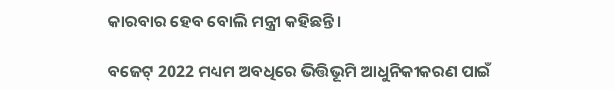କାରବାର ହେବ ବୋଲି ମନ୍ତ୍ରୀ କହିଛନ୍ତି।

ବଜେଟ୍ 2022 ମଧ୍ୟମ ଅବଧିରେ ଭିତ୍ତିଭୂମି ଆଧୁନିକୀକରଣ ପାଇଁ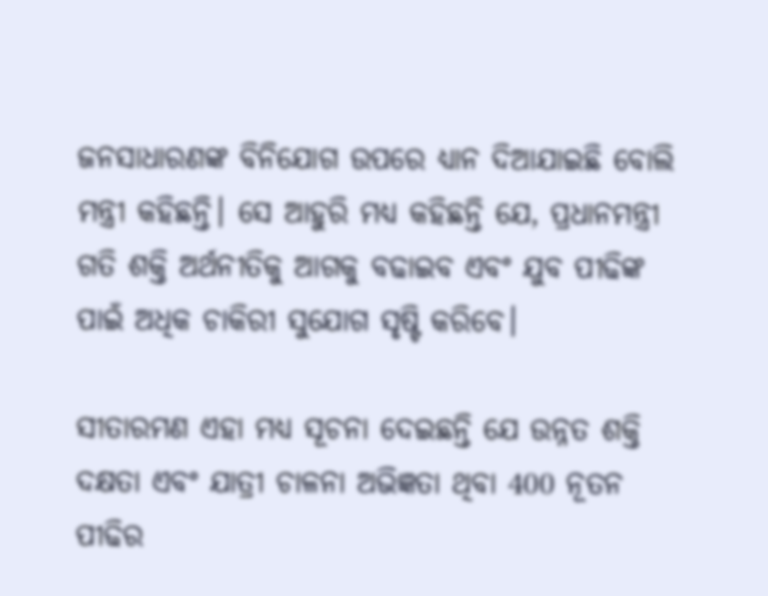ଜନସାଧାରଣଙ୍କ ବିନିଯୋଗ ଉପରେ ଧ୍ୟାନ ଦିଆଯାଇଛି ବୋଲି ମନ୍ତ୍ରୀ କହିଛନ୍ତି। ସେ ଆହୁରି ମଧ୍ୟ କହିଛନ୍ତି ଯେ, ପ୍ରଧାନମନ୍ତ୍ରୀ ଗତି ଶକ୍ତି ଅର୍ଥନୀତିକୁ ଆଗକୁ ବଢାଇବ ଏବଂ ଯୁବ ପୀଢିଙ୍କ ପାଇଁ ଅଧିକ ଚାକିରୀ ସୁଯୋଗ ସୃଷ୍ଟି କରିବେ।

ସୀତାରମଣ ଏହା ମଧ୍ୟ ସୂଚନା ଦେଇଛନ୍ତି ଯେ ଉନ୍ନତ ଶକ୍ତି ଦକ୍ଷତା ଏବଂ ଯାତ୍ରୀ ଚାଳନା ଅଭିଜ୍ଞତା ଥିବା 400 ନୂତନ ପୀଢିର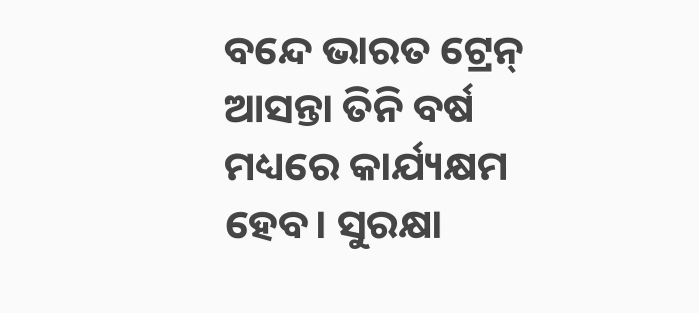ବନ୍ଦେ ଭାରତ ଟ୍ରେନ୍ ଆସନ୍ତା ତିନି ବର୍ଷ ମଧ୍ୟରେ କାର୍ଯ୍ୟକ୍ଷମ ହେବ। ସୁରକ୍ଷା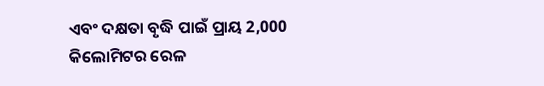ଏବଂ ଦକ୍ଷତା ବୃଦ୍ଧି ପାଇଁ ପ୍ରାୟ 2,000 କିଲୋମିଟର ରେଳ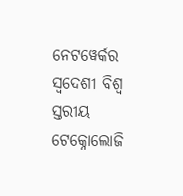ନେଟୱେର୍କର ସ୍ୱଦେଶୀ ବିଶ୍ୱ ସ୍ତରୀୟ ଟେକ୍ନୋଲୋଜି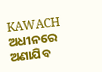KAWACH ଅଧୀନରେ ଅଣାଯିବ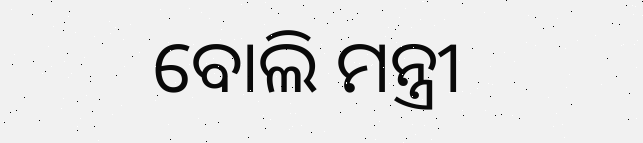ବୋଲି ମନ୍ତ୍ରୀ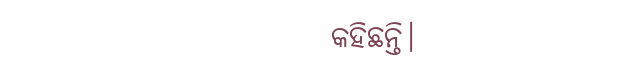କହିଛନ୍ତି।